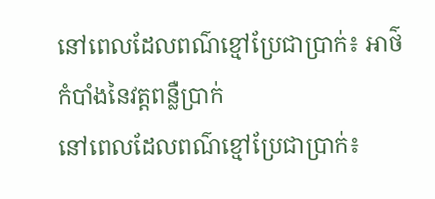នៅពេលដែលពណ៌ខ្មៅប្រែជាប្រាក់៖ អាថ៌កំបាំងនៃវត្តពន្លឺប្រាក់
នៅពេលដែលពណ៌ខ្មៅប្រែជាប្រាក់៖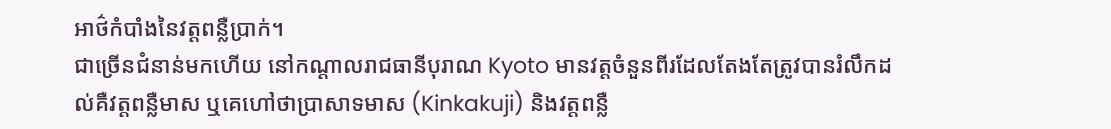អាថ៌កំបាំងនៃវត្តពន្លឺប្រាក់។
ជាច្រើនជំនាន់មកហើយ នៅកណ្តាលរាជធានីបុរាណ Kyoto មានវត្តចំនួនពីរដែលតែងតែត្រូវបានរំលឹកដល់គឺវត្តពន្លឺមាស ឬគេហៅថាប្រាសាទមាស (Kinkakuji) និងវត្តពន្លឺ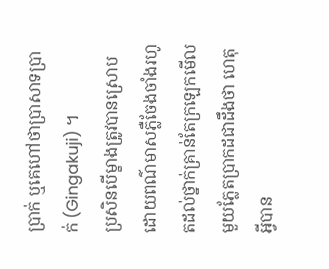ប្រាក់ ឬគេហៅថាប្រាសាទប្រាក់ (Gingakuji) ។
ប្រសិនបើម្ខាងត្រូវបានស្រោបដោយពណ៌មាសភ្លឺចែងចាំងរហូតដល់ថ្នាក់គ្រាន់តែក្រឡេកមើលមួយភ្លែតប្រាកដជាដឹងថា ហេតុអ្វីបាន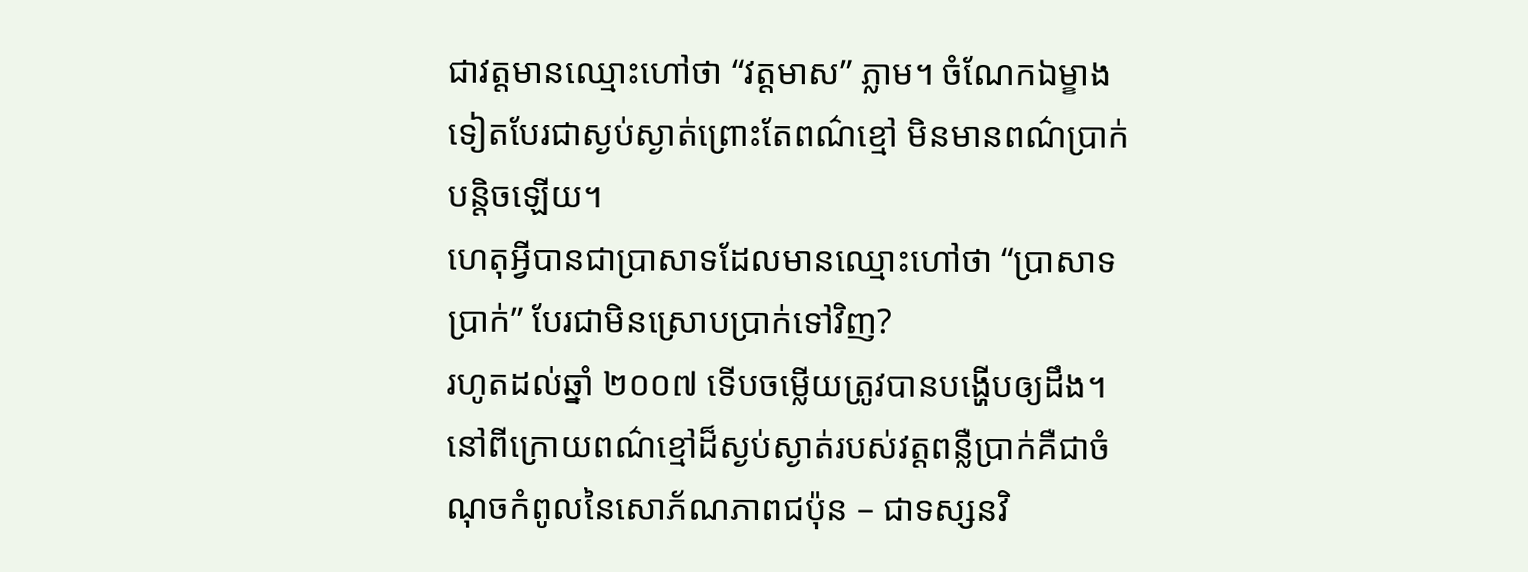ជាវត្តមានឈ្មោះហៅថា “វត្តមាស” ភ្លាម។ ចំណែកឯម្ខាងទៀតបែរជាស្ងប់ស្ងាត់ព្រោះតែពណ៌ខ្មៅ មិនមានពណ៌ប្រាក់បន្តិចឡើយ។
ហេតុអ្វីបានជាប្រាសាទដែលមានឈ្មោះហៅថា “ប្រាសាទប្រាក់” បែរជាមិនស្រោបប្រាក់ទៅវិញ?
រហូតដល់ឆ្នាំ ២០០៧ ទើបចម្លើយត្រូវបានបង្ហើបឲ្យដឹង។
នៅពីក្រោយពណ៌ខ្មៅដ៏ស្ងប់ស្ងាត់របស់វត្តពន្លឺប្រាក់គឺជាចំណុចកំពូលនៃសោភ័ណភាពជប៉ុន – ជាទស្សនវិ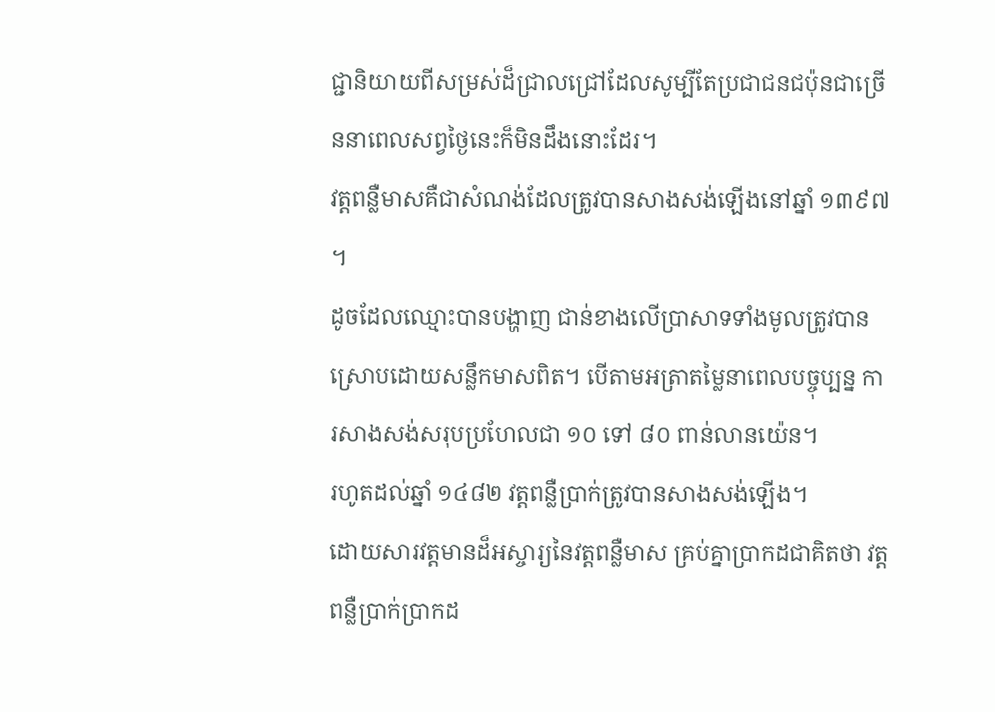ជ្ជានិយាយពីសម្រស់ដ៏ជ្រាលជ្រៅដែលសូម្បីតែប្រជាជនជប៉ុនជាច្រើននាពេលសព្វថ្ងៃនេះក៏មិនដឹងនោះដែរ។
វត្តពន្លឺមាសគឺជាសំណង់ដែលត្រូវបានសាងសង់ឡើងនៅឆ្នាំ ១៣៩៧ ។
ដូចដែលឈ្មោះបានបង្ហាញ ជាន់ខាងលើប្រាសាទទាំងមូលត្រូវបានស្រោបដោយសន្លឹកមាសពិត។ បើតាមអត្រាតម្លៃនាពេលបច្ចុប្បន្ន ការសាងសង់សរុបប្រហែលជា ១០ ទៅ ៨០ ពាន់លានយ៉េន។
រហូតដល់ឆ្នាំ ១៤៨២ វត្តពន្លឺប្រាក់ត្រូវបានសាងសង់ឡើង។
ដោយសារវត្តមានដ៏អស្ចារ្យនៃវត្តពន្លឺមាស គ្រប់គ្នាប្រាកដជាគិតថា វត្តពន្លឺប្រាក់ប្រាកដ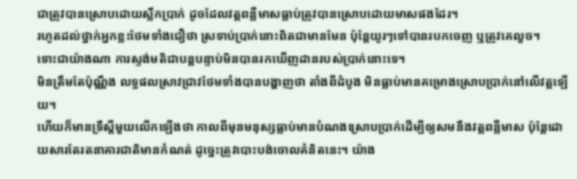ជាត្រូវបានស្រោបដោយស្លឹកប្រាក់ ដូចដែលវត្តពន្លឺមាសធ្លាប់ត្រូវបានស្រោបដោយមាសផងដែរ។
រហូតដល់ថ្នាក់អ្នកខ្លះថែមទាំងជឿថា ស្រទាប់ប្រាក់នោះពិតជាមានមែន ប៉ុន្តែយូរៗទៅបានរបកចេញ ឬត្រូវគេលួច។
ទោះជាយ៉ាងណា ការស្ទង់មតិជាបន្តបន្ទាប់មិនបានរកឃើញដានរបស់ប្រាក់នោះទេ។
មិនត្រឹមតែប៉ុណ្ណឹង លទ្ធផលស្រាវជ្រាវថែមទាំងបានបង្ហាញថា តាំងពីដំបូង មិនធ្លាប់មានគម្រោងស្រោបប្រាក់នៅលើវត្តឡើយ។
ហើយក៏មានទ្រឹស្ដីមួយលើកឡើងថា កាលពីមុនមនុស្សធ្លាប់មានបំណងស្រោបប្រាក់ដើម្បីឲ្យសមនឹងវត្តពន្លឺមាស ប៉ុន្តែដោយសារតែរតនាគារជាតិមានកំណត់ ដូច្នេះត្រូវបោះបង់ចោលគំនិតនេះ។ យ៉ាង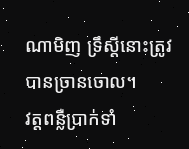ណាមិញ ទ្រឹស្ដីនោះត្រូវបានច្រានចោល។
វត្តពន្លឺប្រាក់ទាំ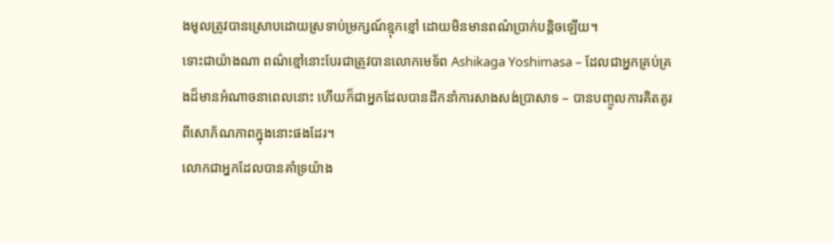ងមូលត្រូវបានស្រោបដោយស្រទាប់ម្រក្សណ៍ខ្មុកខ្មៅ ដោយមិនមានពណ៌ប្រាក់បន្តិចឡើយ។
ទោះជាយ៉ាងណា ពណ៌ខ្មៅនោះបែរជាត្រូវបានលោកមេទ័ព Ashikaga Yoshimasa – ដែលជាអ្នកគ្រប់គ្រងដ៏មានអំណាចនាពេលនោះ ហើយក៏ជាអ្នកដែលបានដឹកនាំការសាងសង់ប្រាសាទ – បានបញ្ចូលការគិតគូរពីសោភ័ណភាពក្នុងនោះផងដែរ។
លោកជាអ្នកដែលបានគាំទ្រយ៉ាង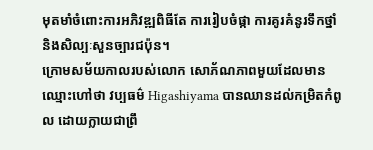មុតមាំចំពោះការអភិវឌ្ឍពិធីតែ ការរៀបចំផ្កា ការគូរគំនូរទឹកថ្នាំ និងសិល្បៈសួនច្បារជប៉ុន។
ក្រោមសម័យកាលរបស់លោក សោភ័ណភាពមួយដែលមានឈ្មោះហៅថា វប្បធម៌ Higashiyama បានឈានដល់កម្រិតកំពូល ដោយក្លាយជាព្រឹ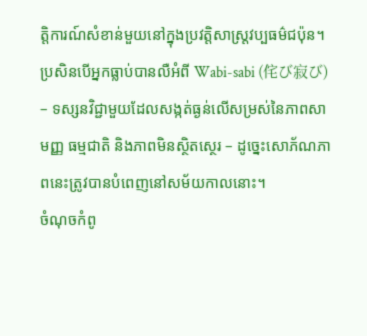ត្តិការណ៍សំខាន់មួយនៅក្នុងប្រវត្តិសាស្ត្រវប្បធម៌ជប៉ុន។
ប្រសិនបើអ្នកធ្លាប់បានលឺអំពី Wabi-sabi (侘び寂び) – ទស្សនវិជ្ជាមួយដែលសង្កត់ធ្ងន់លើសម្រស់នៃភាពសាមញ្ញ ធម្មជាតិ និងភាពមិនស្ថិតស្ថេរ – ដូច្នេះសោភ័ណភាពនេះត្រូវបានបំពេញនៅសម័យកាលនោះ។
ចំណុចកំពូ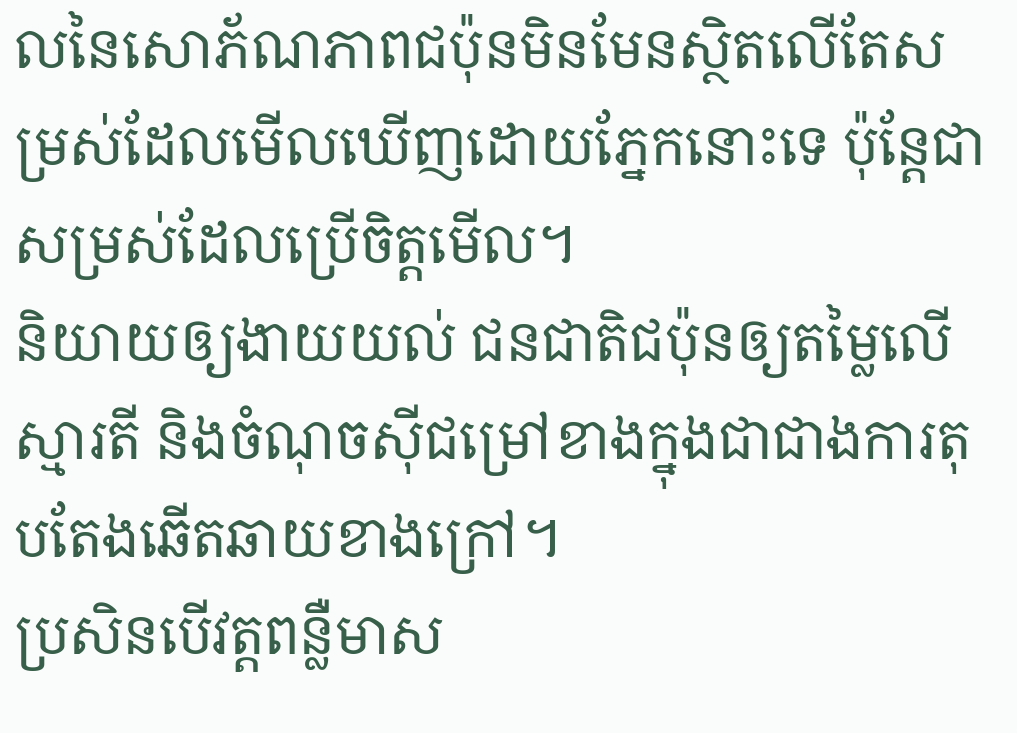លនៃសោភ័ណភាពជប៉ុនមិនមែនស្ថិតលើតែសម្រស់ដែលមើលឃើញដោយភ្នែកនោះទេ ប៉ុន្តែជាសម្រស់ដែលប្រើចិត្តមើល។
និយាយឲ្យងាយយល់ ជនជាតិជប៉ុនឲ្យតម្លៃលើស្មារតី និងចំណុចសុីជម្រៅខាងក្នុងជាជាងការតុបតែងឆើតឆាយខាងក្រៅ។
ប្រសិនបើវត្តពន្លឺមាស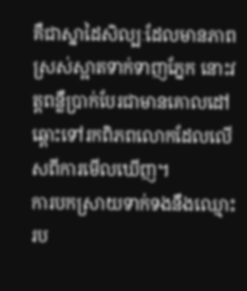គឺជាស្នាដៃសិល្បៈដែលមានភាពស្រស់ស្អាតទាក់ទាញភ្នែក នោះវត្តពន្លឺប្រាក់បែរជាមានគោលដៅឆ្ពោះទៅរកពិភពលោកដែលលើសពីការមើលឃើញ។
ការបកស្រាយទាក់ទងនឹងឈ្មោះរប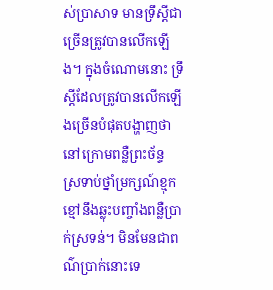ស់ប្រាសាទ មានទ្រឹស្តីជាច្រើនត្រូវបានលើកឡើង។ ក្នុងចំណោមនោះ ទ្រឹស្តីដែលត្រូវបានលើកឡើងច្រើនបំផុតបង្ហាញថា នៅក្រោមពន្លឺព្រះច័ន្ទ ស្រទាប់ថ្នាំម្រក្សណ៍ខ្មុកខ្មៅនឹងឆ្លុះបញ្ចាំងពន្លឺប្រាក់ស្រទន់។ មិនមែនជាពណ៌ប្រាក់នោះទេ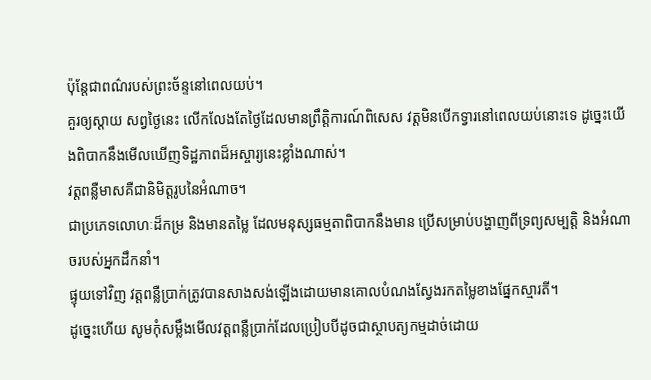ប៉ុន្តែជាពណ៌របស់ព្រះច័ន្ទនៅពេលយប់។
គួរឲ្យស្តាយ សព្វថ្ងៃនេះ លើកលែងតែថ្ងៃដែលមានព្រឹត្តិការណ៍ពិសេស វត្តមិនបើកទ្វារនៅពេលយប់នោះទេ ដូច្នេះយើងពិបាកនឹងមើលឃើញទិដ្ឋភាពដ៏អស្ចារ្យនេះខ្លាំងណាស់។
វត្តពន្លឺមាសគឺជានិមិត្តរូបនៃអំណាច។
ជាប្រភេទលោហៈដ៏កម្រ និងមានតម្លៃ ដែលមនុស្សធម្មតាពិបាកនឹងមាន ប្រើសម្រាប់បង្ហាញពីទ្រព្យសម្បត្តិ និងអំណាចរបស់អ្នកដឹកនាំ។
ផ្ទុយទៅវិញ វត្តពន្លឺប្រាក់ត្រូវបានសាងសង់ឡើងដោយមានគោលបំណងស្វែងរកតម្លៃខាងផ្នែកស្មារតី។
ដូច្នេះហើយ សូមកុំសម្លឹងមើលវត្តពន្លឺប្រាក់ដែលប្រៀបបីដូចជាស្ថាបត្យកម្មដាច់ដោយ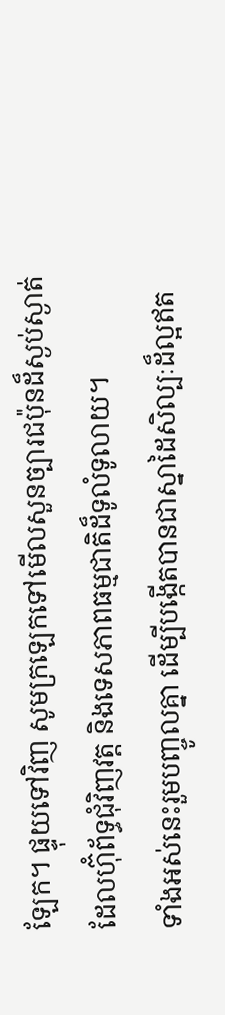ឡែក។ ផ្ទុយទៅវិញ សូមក្រឡេកទៅមើលសួនច្បារជប៉ុនដ៏ស្ងប់ស្ងាត់ដែលហ៊ុំព័ទ្ធជុំវិញវត្ត និងទេសភាពធម្មជាតិដ៏ទូលំទូលាយ។
ទាំងអស់នេះរួមបញ្ចូលគ្នា ដើម្បីបង្កើតបានជាស្នាដៃសិល្បៈដ៏ល្អឥត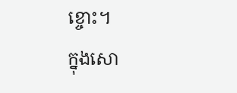ខ្ចោះ។
ក្នុងសោ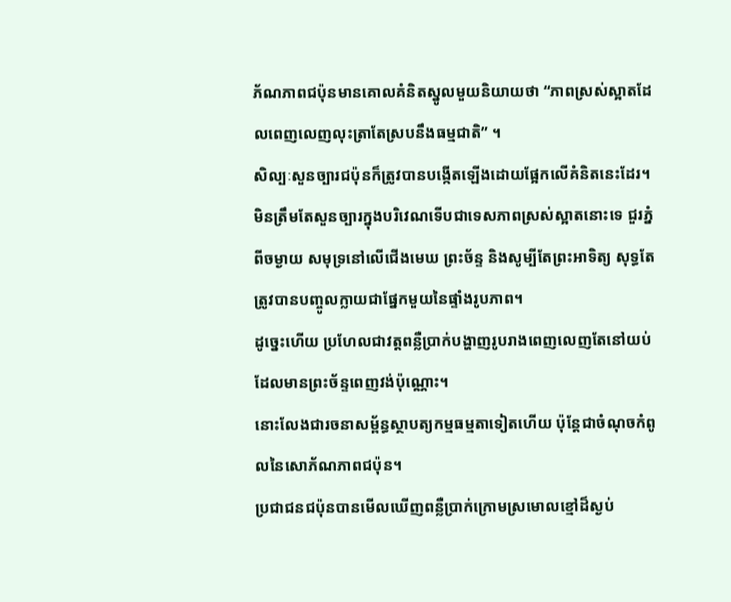ភ័ណភាពជប៉ុនមានគោលគំនិតស្នូលមួយនិយាយថា “ភាពស្រស់ស្អាតដែលពេញលេញលុះត្រាតែស្របនឹងធម្មជាតិ” ។
សិល្បៈសួនច្បារជប៉ុនក៏ត្រូវបានបង្កើតឡើងដោយផ្អែកលើគំនិតនេះដែរ។ មិនត្រឹមតែសួនច្បារក្នុងបរិវេណទើបជាទេសភាពស្រស់ស្អាតនោះទេ ជួរភ្នំពីចម្ងាយ សមុទ្រនៅលើជើងមេឃ ព្រះច័ន្ទ និងសូម្បីតែព្រះអាទិត្យ សុទ្ធតែត្រូវបានបញ្ចូលក្លាយជាផ្នែកមួយនៃផ្ទាំងរូបភាព។
ដូច្នេះហើយ ប្រហែលជាវត្តពន្លឺប្រាក់បង្ហាញរូបរាងពេញលេញតែនៅយប់ដែលមានព្រះច័ន្ទពេញវង់ប៉ុណ្ណោះ។
នោះលែងជារចនាសម្ព័ន្ធស្ថាបត្យកម្មធម្មតាទៀតហើយ ប៉ុន្តែជាចំណុចកំពូលនៃសោភ័ណភាពជប៉ុន។
ប្រជាជនជប៉ុនបានមើលឃើញពន្លឺប្រាក់ក្រោមស្រមោលខ្មៅដ៏ស្ងប់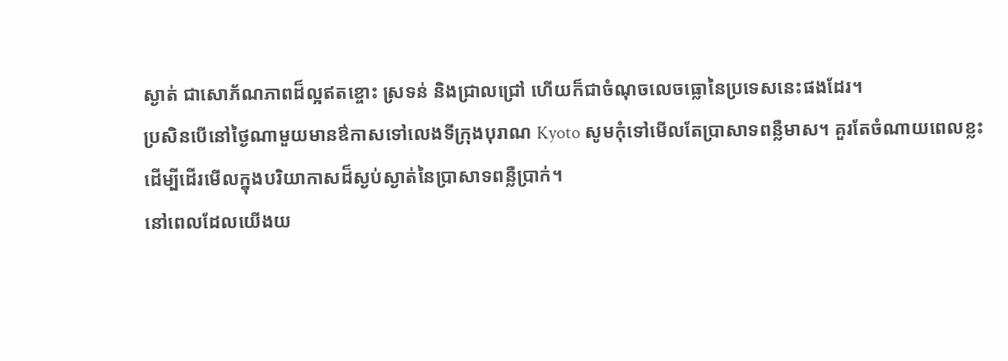ស្ងាត់ ជាសោភ័ណភាពដ៏ល្អឥតខ្ចោះ ស្រទន់ និងជ្រាលជ្រៅ ហើយក៏ជាចំណុចលេចធ្លោនៃប្រទេសនេះផងដែរ។
ប្រសិនបើនៅថ្ងៃណាមួយមានឳកាសទៅលេងទីក្រុងបុរាណ Kyoto សូមកុំទៅមើលតែប្រាសាទពន្លឺមាស។ គួរតែចំណាយពេលខ្លះដើម្បីដើរមើលក្នុងបរិយាកាសដ៏ស្ងប់ស្ងាត់នៃប្រាសាទពន្លឺប្រាក់។
នៅពេលដែលយើងយ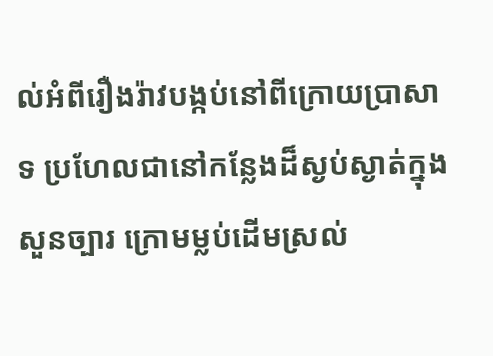ល់អំពីរឿងរ៉ាវបង្កប់នៅពីក្រោយប្រាសាទ ប្រហែលជានៅកន្លែងដ៏ស្ងប់ស្ងាត់ក្នុងសួនច្បារ ក្រោមម្លប់ដើមស្រល់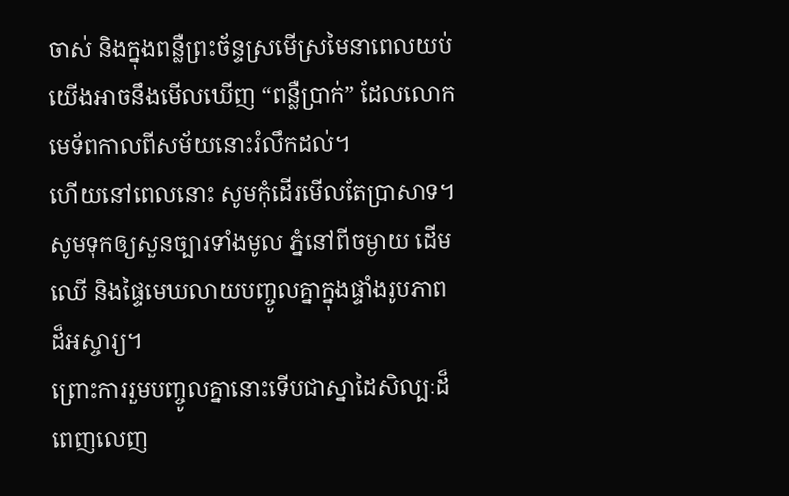ចាស់ និងក្នុងពន្លឺព្រះច័ន្ទស្រមើស្រមៃនាពេលយប់ យើងអាចនឹងមើលឃើញ “ពន្លឺប្រាក់” ដែលលោកមេទ័ពកាលពីសម័យនោះរំលឹកដល់។
ហើយនៅពេលនោះ សូមកុំដើរមើលតែប្រាសាទ។ សូមទុកឲ្យសួនច្បារទាំងមូល ភ្នំនៅពីចម្ងាយ ដើមឈើ និងផ្ទៃមេឃលាយបញ្ចូលគ្នាក្នុងផ្ទាំងរូបភាពដ៏អស្ចារ្យ។
ព្រោះការរួមបញ្ចូលគ្នានោះទើបជាស្នាដៃសិល្បៈដ៏ពេញលេញ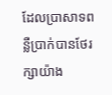ដែលប្រាសាទពន្លឺប្រាក់បានថែរក្សាយ៉ាង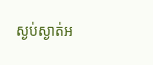ស្ងប់ស្ងាត់អ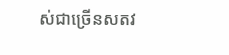ស់ជាច្រើនសតវ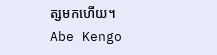ត្សមកហើយ។
Abe Kengo